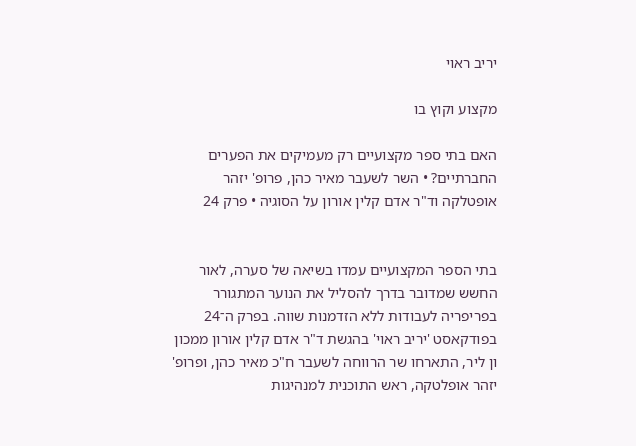יריב ראוי

מקצוע וקוץ בו

האם בתי ספר מקצועיים רק מעמיקים את הפערים החברתיים? • השר לשעבר מאיר כהן, פרופ' יזהר אופטלקה וד"ר אדם קלין אורון על הסוגיה • פרק 24


בתי הספר המקצועיים עמדו בשיאה של סערה, לאור החשש שמדובר בדרך להסליל את הנוער המתגורר בפריפריה לעבודות ללא הזדמנות שווה. בפרק ה־24 בפודקאסט 'יריב ראוי' בהגשת ד"ר אדם קלין אורון ממכון ון ליר, התארחו שר הרווחה לשעבר ח"כ מאיר כהן, ופרופ' יזהר אופלטקה, ראש התוכנית למנהיגות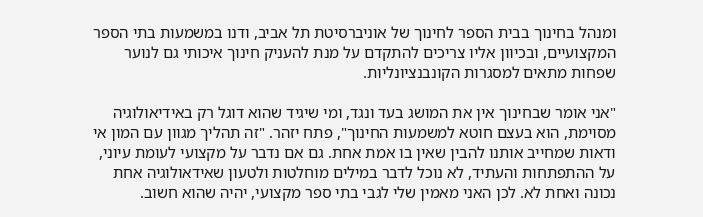ומנהל בחינוך בבית הספר לחינוך של אוניברסיטת תל אביב, ודנו במשמעות בתי הספר המקצועיים, ובכיוון אליו צריכים להתקדם על מנת להעניק חינוך איכותי גם לנוער שפחות מתאים למסגרות הקונבנציונליות.

"אני אומר שבחינוך אין את המושג בעד ונגד, ומי שיגיד שהוא דוגל רק באידיאולוגיה מסוימת, הוא בעצם חוטא למשמעות החינוך", פתח יזהר. "זה תהליך מגוון עם המון אי ודאות שמחייב אותנו להבין שאין בו אמת אחת. גם אם נדבר על מקצועי לעומת עיוני, על ההתפתחות והעתיד, לא נוכל לדבר במילים מוחלטות ולטעון שאידאולוגיה אחת נכונה ואחת לא. לכן האני מאמין שלי לגבי בתי ספר מקצועי, יהיה שהוא חשוב.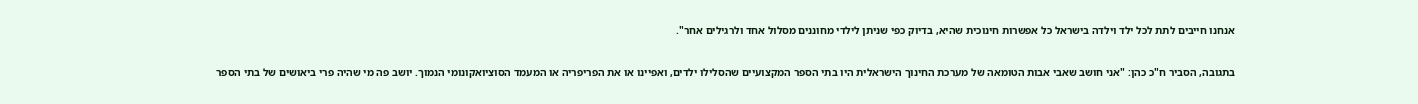אנחנו חייבים לתת לכל ילד וילדה בישראל כל אפשרות חינוכית שהיא, בדיוק כפי שניתן לילדי מחוננים מסלול אחד ולרגילים אחר".

בתגובה, הסביר ח"כ כהן: "אני חושב שאבי אבות הטומאה של מערכת החינוך הישראלית היו בתי הספר המקצועיים שהסלילו ילדים, ואפיינו או את הפריפריה או המעמד הסוציואקונומי הנמוך. יושב פה מי שהיה פרי ביאושים של בתי הספר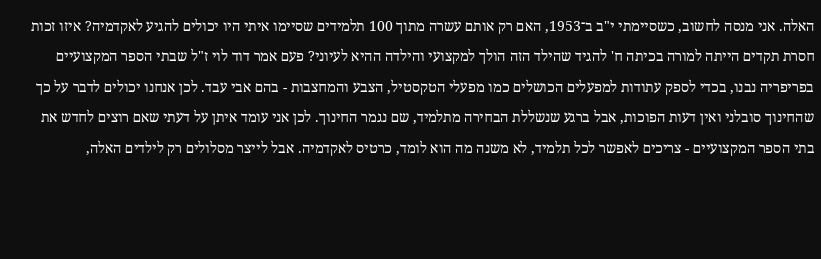האלה. אני מנסה לחשוב, כשסיימתי י"ב ב־1953, האם רק אותם עשרה מתוך 100 תלמידים שסיימו איתי היו יכולים להגיע לאקדמיה? איזו זכות חסרת תקדים הייתה למורה בכיתה ח' להגיד שהילד הזה הולך למקצועי והילדה ההיא לעיוני? פעם אמר דוד לוי ז"ל שבתי הספר המקצועיים בפריפריה נבנו, בכדי לספק עתודות למפעלים הכושלים כמו מפעלי הטקסטיל, הצבע והמחצבות - בהם אבי עבד. לכן אנחנו יכולים לדבר על כך שהחינוך סובלני ואין דעות הפוכות, אבל ברגע שנשללת הבחירה מתלמיד, שם נגמר החינוך. לכן אני עומד איתן על דעתי שאם רוצים לחדש את בתי הספר המקצועיים - צריכים לאפשר לכל תלמיד, לא משנה מה הוא לומד, כרטיס לאקדמיה. אבל לייצר מסלולים רק לילדים האלה,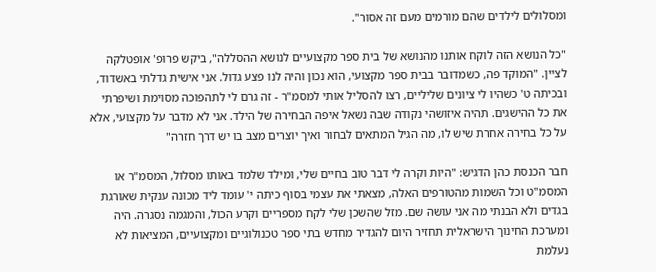ומסלולים לילדים שהם מורמים מעם זה אסור".

"כל הנושא הזה לוקח אותנו מהנושא של בית ספר מקצועיים לנושא ההסללה", ביקש פרופ' אופטלקה לציין. "המוקד פה, כשמדובר בבית ספר מקצועי, הוא נכון והיה לנו פצע גדול. אני אישית גדלתי באשדוד, ובכיתה ט' כשהיו לי ציונים שליליים, רצו להסליל אותי למסמ"ר - זה גרם לי לתהפוכה מסוימת ושיפרתי את כל ההישגים. תהיה איזושהי נקודה שבה נשאל איפה הבחירה של הילד. אני לא מדבר על מקצועי, אלא על כל בחירה אחרת שיש לו, מה הגיל המתאים לבחור ואיך יוצרים מצב בו יש דרך חזרה"

חבר הכנסת כהן הדגיש: "היות וקרה לי דבר טוב בחיים שלי, ומילד שלמד באותו מסלול, המסמ"ר או המסמ"ט וכל השמות מהטורפים האלה, מצאתי את עצמי בסוף כיתה י' עומד ליד מכונה ענקית שאורגת בגדים ולא הבנתי מה אני עושה שם. מזל שהשכן שלי לקח מספריים וקרע הכול, והמגמה נסגרה. היה ומערכת החינוך הישראלית תחזיר היום להגדיר מחדש בתי ספר טכנולוגיים ומקצועיים, המציאות לא נעלמת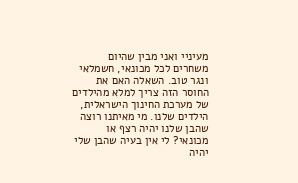מעיניי ואני מבין שהיום משחרים לכל מכונאי, חשמלאי ונגר טוב. השאלה האם את החוסר הזה צריך למלא מהילדים של מערכת החינוך הישראלית, הילדים שלנו. מי מאיתנו רוצה שהבן שלנו יהיה רצף או מכונאי? לי אין בעיה שהבן שלי יהיה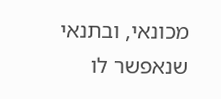מכונאי, ובתנאי שנאפשר לו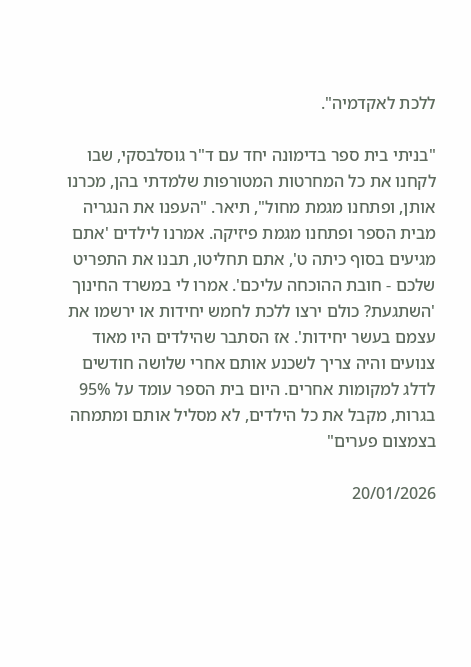ללכת לאקדמיה".

"בניתי בית ספר בדימונה יחד עם ד"ר גוסלבסקי, שבו לקחנו את כל המחרטות המטורפות שלמדתי בהן, מכרנו אותן, ופתחנו מגמת מחול", תיאר. "העפנו את הנגריה מבית הספר ופתחנו מגמת פיזיקה. אמרנו לילדים 'אתם מגיעים בסוף כיתה ט', אתם תחליטו, תבנו את התפריט שלכם - חובת ההוכחה עליכם'. אמרו לי במשרד החינוך 'השתגעת? כולם ירצו ללכת לחמש יחידות או ירשמו את עצמם בעשר יחידות'. אז הסתבר שהילדים היו מאוד צנועים והיה צריך לשכנע אותם אחרי שלושה חודשים לדלג למקומות אחרים. היום בית הספר עומד על 95% בגרות, מקבל את כל הילדים, לא מסליל אותם ומתמחה בצמצום פערים"

20/01/2026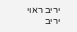יריב ראוי
יריב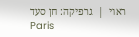ראוי  |  גרפיקה: חן סעד
Paris